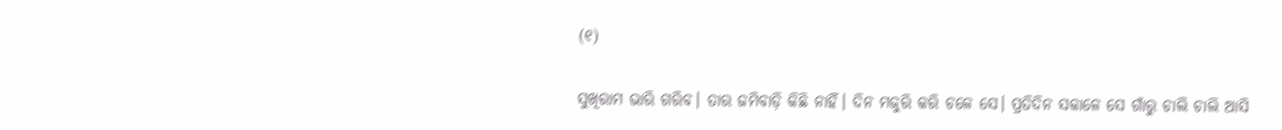(୧)

ସୁଖିରାମ ଭାରି ଗରିବ। ତାର ଜମିବାଡ଼ି କିଛି ନାହିଁ। ଦିନ ମଜୁରି କରି ଚଳେ ସେ। ପ୍ରତିଦିନ ସକାଳେ ସେ ଗାଁରୁ ଚାଲି ଚାଲି ଆସି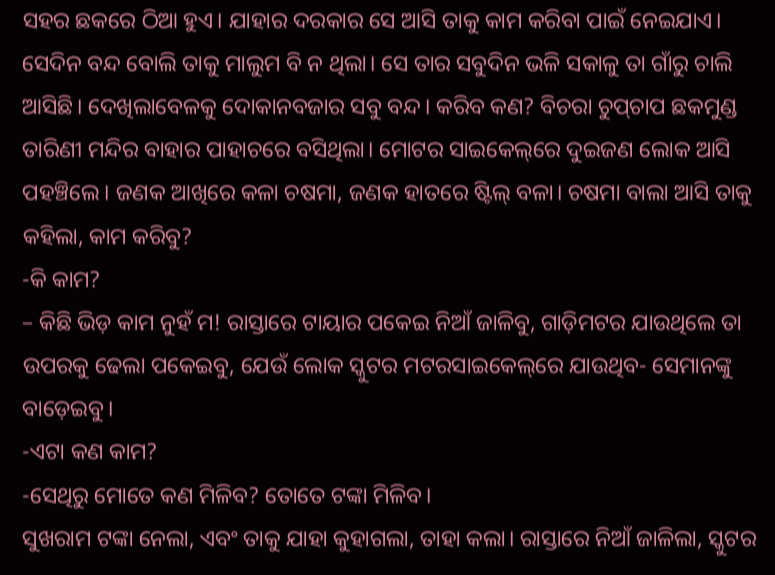ସହର ଛକରେ ଠିଆ ହୁଏ। ଯାହାର ଦରକାର ସେ ଆସି ତାକୁ କାମ କରିବା ପାଇଁ ନେଇଯାଏ। ସେଦିନ ବନ୍ଦ ବୋଲି ତାକୁ ମାଲୁମ ବି ନ ଥିଲା। ସେ ତାର ସବୁଦିନ ଭଳି ସକାଳୁ ତା ଗାଁରୁ ଚାଲି ଆସିଛି। ଦେଖିଲାବେଳକୁ ଦୋକାନବଜାର ସବୁ ବନ୍ଦ। କରିବ କଣ? ବିଚରା ଚୁପ୍‌ଚାପ ଛକମୁଣ୍ଡ ତାରିଣୀ ମନ୍ଦିର ବାହାର ପାହାଚରେ ବସିଥିଲା। ମୋଟର ସାଇକେଲ୍‌ରେ ଦୁଇଜଣ ଲୋକ ଆସି ପହଞ୍ଚିଲେ। ଜଣକ ଆଖିରେ କଳା ଚଷମା, ଜଣକ ହାତରେ ଷ୍ଟିଲ୍‌ ବଳା। ଚଷମା ବାଲା ଆସି ତାକୁ କହିଲା, କାମ କରିବୁ?
-କି କାମ?
– କିଛି ଭିଡ଼ କାମ ନୁହଁ ମ! ରାସ୍ତାରେ ଟାୟାର ପକେଇ ନିଆଁ ଜାଳିବୁ, ଗାଡ଼ିମଟର ଯାଉଥିଲେ ତା ଉପରକୁ ଢେଲା ପକେଇବୁ, ଯେଉଁ ଲୋକ ସ୍କୁଟର ମଟରସାଇକେଲ୍‌ରେ ଯାଉଥିବ- ସେମାନଙ୍କୁ ବାଡ଼େଇବୁ।
-ଏଟା କଣ କାମ?
-ସେଥିରୁ ମୋତେ କଣ ମିଳିବ? ତୋତେ ଟଙ୍କା ମିଳିବ।
ସୁଖରାମ ଟଙ୍କା ନେଲା, ଏବଂ ତାକୁ ଯାହା କୁହାଗଲା, ତାହା କଲା। ରାସ୍ତାରେ ନିଆଁ ଜାଳିଲା, ସ୍କୁଟର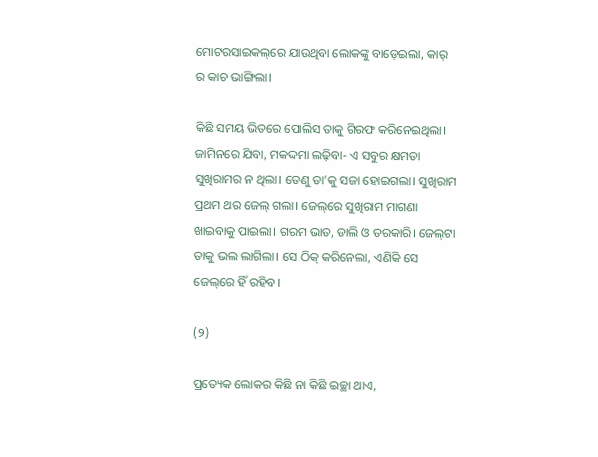ମୋଟରସାଇକଲ୍‌ରେ ଯାଉଥିବା ଲୋକଙ୍କୁ ବାଡ଼େଇଲା, କାର୍‌ ର କାଚ ଭାଙ୍ଗିଲା।

କିଛି ସମୟ ଭିତରେ ପୋଲିସ ତାକୁ ଗିରଫ କରିନେଇଥିଲା। ଜାମିନରେ ଯିବା, ମକଦ୍ଦମା ଲଢ଼ିବା- ଏ ସବୁର କ୍ଷମତା ସୁଖିରାମର ନ ଥିଲା। ତେଣୁ ତା’କୁ ସଜା ହୋଇଗଲା। ସୁଖିରାମ ପ୍ରଥମ ଥର ଜେଲ୍‌ ଗଲା। ଜେଲ୍‌ରେ ସୁଖିରାମ ମାଗଣା ଖାଇବାକୁ ପାଇଲା। ଗରମ ଭାତ, ଡାଲି ଓ ତରକାରି। ଜେଲ୍‌ଟା ତାକୁ ଭଲ ଲାଗିଲା। ସେ ଠିକ୍‌ କରିନେଲା, ଏଣିକି ସେ ଜେଲ୍‌ରେ ହିଁ ରହିବ।

(୨)

ପ୍ରତ୍ୟେକ ଲୋକର କିଛି ନା କିଛି ଇଚ୍ଛା ଥାଏ,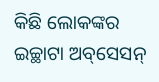କିଛି ଲୋକଙ୍କର ଇଚ୍ଛାଟା ଅବ୍‌ସେସନ୍‌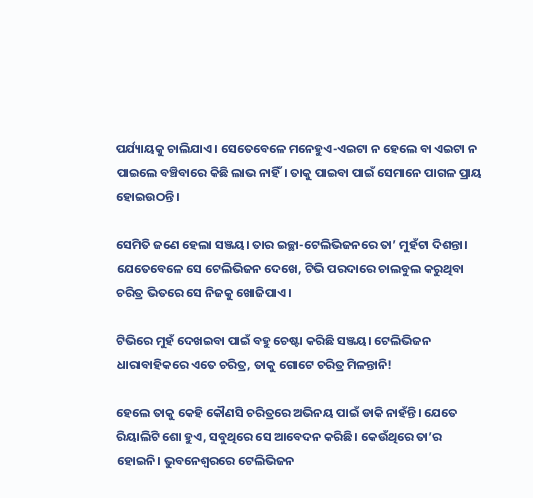ପର୍ଯ୍ୟାୟକୁ ଚାଲିଯାଏ। ସେତେବେଳେ ମନେହୁଏ-ଏଇଟା ନ ହେଲେ ବା ଏଇଟା ନ ପାଇଲେ ବଞ୍ଚିବାରେ କିଛି ଲାଭ ନାହିଁ। ତାକୁ ପାଇବା ପାଇଁ ସେମାନେ ପାଗଳ ପ୍ରାୟ ହୋଇଉଠନ୍ତି।

ସେମିତି ଜଣେ ହେଲା ସଞ୍ଜୟ। ତାର ଇଚ୍ଛା-ଟେଲିଭିଜନରେ ତା’ ମୁହଁଟା ଦିଶନ୍ତା। ଯେତେବେଳେ ସେ ଟେଲିଭିଜନ ଦେଖେ, ଟିଭି ପରଦାରେ ଚାଲବୁଲ କରୁଥିବା ଚରିତ୍ର ଭିତରେ ସେ ନିଜକୁ ଖୋଜିପାଏ।

ଟିଭିରେ ମୁହଁ ଦେଖଇବା ପାଇଁ ବହୁ ଚେଷ୍ଟା କରିଛି ସଞ୍ଜୟ। ଟେଲିଭିଜନ ଧାରାବାହିକରେ ଏତେ ଚରିତ୍ର, ତାକୁ ଗୋଟେ ଚରିତ୍ର ମିଳନ୍ତାନି!

ହେଲେ ତାକୁ କେହି କୌଣସି ଚରିତ୍ରରେ ଅଭିନୟ ପାଇଁ ଡାକି ନାହଁନ୍ତି। ଯେତେ ରିୟାଲିଟି ଶୋ ହୁଏ, ସବୁଥିରେ ସେ ଆବେଦନ କରିଛି। କେଉଁଥିରେ ତା’ର ହୋଇନି। ଭୁବନେଶ୍ବରରେ ଟେଲିଭିଜନ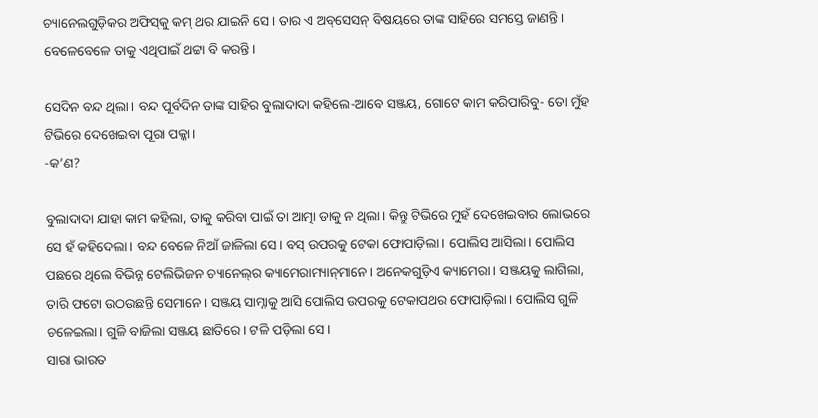ଚ୍ୟାନେଲଗୁଡ଼ିକର ଅଫିସ୍‌କୁ କମ୍‌ ଥର ଯାଇନି ସେ। ତାର ଏ ଅବ୍‌ସେସନ୍‌ ବିଷୟରେ ତାଙ୍କ ସାହିରେ ସମସ୍ତେ ଜାଣନ୍ତି। ବେଳେବେଳେ ତାକୁ ଏଥିପାଇଁ ଥଟ୍ଟା ବି କରନ୍ତି।

ସେଦିନ ବନ୍ଦ ଥିଲା। ବନ୍ଦ ପୂର୍ବଦିନ ତାଙ୍କ ସାହିର ବୁଲାଦାଦା କହିଲେ-ଆବେ ସଞ୍ଜୟ, ଗୋଟେ କାମ କରିପାରିବୁ- ତୋ ମୁଁହ ଟିଭିରେ ଦେଖେଇବା ପୂରା ପକ୍କା।
-କ’ଣ?

ବୁଲାଦାଦା ଯାହା କାମ କହିଲା, ତାକୁ କରିବା ପାଇଁ ତା ଆତ୍ମା ଡାକୁ ନ ଥିଲା। କିନ୍ତୁ ଟିଭିରେ ମୁହଁ ଦେଖେଇବାର ଲୋଭରେ ସେ ହଁ କହିଦେଲା। ବନ୍ଦ ବେଳେ ନିଆଁ ଜାଳିଲା ସେ। ବସ୍‌ ଉପରକୁ ଟେକା ଫୋପାଡ଼ିଲା। ପୋଲିସ ଆସିଲା। ପୋଲିସ ପଛରେ ଥିଲେ ବିଭିନ୍ନ ଟେଲିଭିଜନ ଚ୍ୟାନେଲ୍‌ର କ୍ୟାମେରାମ୍ୟାନ୍‌ମାନେ। ଅନେକଗୁଡ଼ିଏ କ୍ୟାମେରା। ସଞ୍ଜୟକୁ ଲାଗିଲା, ତାରି ଫଟୋ ଉଠଉଛନ୍ତି ସେମାନେ। ସଞ୍ଜୟ ସାମ୍ନାକୁ ଆସି ପୋଲିସ ଉପରକୁ ଟେକାପଥର ଫୋପାଡ଼ିଲା। ପୋଲିସ ଗୁଳି ଚଳେଇଲା। ଗୁଳି ବାଜିଲା ସଞ୍ଜୟ ଛାତିରେ। ଟଳି ପଡ଼ିଲା ସେ।
ସାରା ଭାରତ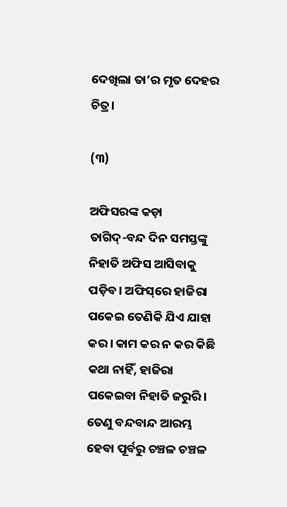ଦେଖିଲା ତା’ର ମୃତ ଦେହର ଚିତ୍ର।

(୩)

ଅଫିସରଙ୍କ କଡ଼ା ତାଗିଦ୍‌-ବନ୍ଦ ଦିନ ସମସ୍ତଙ୍କୁ ନିହାତି ଅଫିସ ଆସିବାକୁ ପଡ଼ିବ। ଅଫିସ୍‌ରେ ହାଜିରା ପକେଇ ତେଣିକି ଯିଏ ଯାହା କର। କାମ କର ନ କର କିଛି କଥା ନାହିଁ, ହାଜିରା ପକେଇବା ନିହାତି ଜରୁରି। ତେଣୁ ବନ୍ଦବାନ୍ଦ ଆରମ୍ଭ ହେବା ପୂର୍ବରୁ ଚଞ୍ଚଳ ଚଞ୍ଚଳ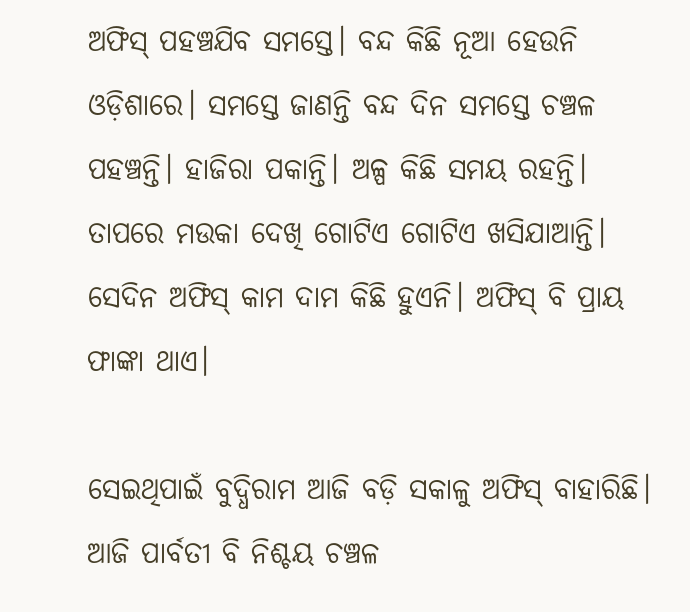ଅଫିସ୍‌ ପହଞ୍ଚଯିବ ସମସ୍ତେ। ବନ୍ଦ କିଛି ନୂଆ ହେଉନି ଓଡ଼ିଶାରେ। ସମସ୍ତେ ଜାଣନ୍ତି ବନ୍ଦ ଦିନ ସମସ୍ତେ ଚଞ୍ଚଳ ପହଞ୍ଚନ୍ତି। ହାଜିରା ପକାନ୍ତି। ଅଳ୍ପ କିଛି ସମୟ ରହନ୍ତି। ତାପରେ ମଉକା ଦେଖି ଗୋଟିଏ ଗୋଟିଏ ଖସିଯାଆନ୍ତି। ସେଦିନ ଅଫିସ୍‌ କାମ ଦାମ କିଛି ହୁଏନି। ଅଫିସ୍‌ ବି ପ୍ରାୟ ଫାଙ୍କା ଥାଏ।

ସେଇଥିପାଇଁ ବୁଦ୍ଧିରାମ ଆଜି ବଡ଼ି ସକାଳୁ ଅଫିସ୍‌ ବାହାରିଛି। ଆଜି ପାର୍ବତୀ ବି ନିଶ୍ଚୟ ଚଞ୍ଚଳ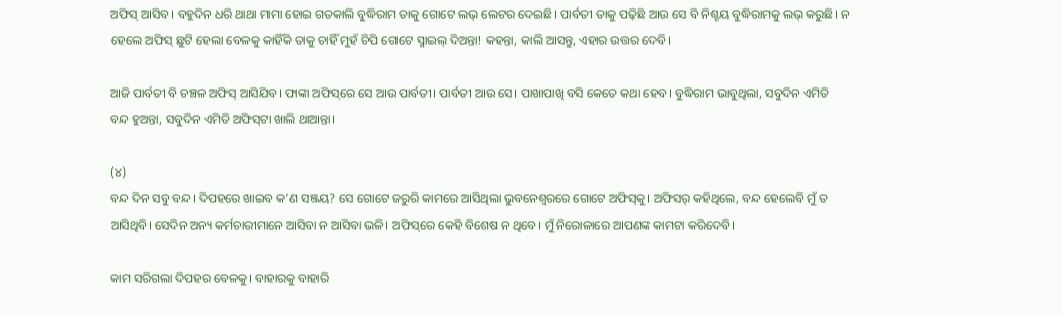ଅଫିସ୍‌ ଆସିବ। ବହୁଦିନ ଧରି ଥାଥା ମାମା ହୋଇ ଗତକାଲି ବୁଦ୍ଧିରାମ ତାକୁ ଗୋଟେ ଲଭ୍‌ ଲେଟର ଦେଇଛି। ପାର୍ବତୀ ତାକୁ ପଢ଼ିଛି ଆଉ ସେ ବି ନିଶ୍ଚୟ ବୁଦ୍ଧିରାମକୁ ଲଭ୍‌ କରୁଛି। ନ ହେଲେ ଅଫିସ୍‌ ଛୁଟି ହେଲା ବେଳକୁ କାହିଁକି ତାକୁ ଚାହିଁ ମୁହଁ ଚିପି ଗୋଟେ ସ୍ମାଇଲ୍‌ ଦିଅନ୍ତା! କହନ୍ତା, କାଲି ଆସନ୍ତୁ, ଏହାର ଉତ୍ତର ଦେବି।

ଆଜି ପାର୍ବତୀ ବି ଚଞ୍ଚଳ ଅଫିସ୍‌ ଆସିଯିବ। ଫାଙ୍କା ଅଫିସ୍‌ରେ ସେ ଆଉ ପାର୍ବତୀ। ପାର୍ବତୀ ଆଉ ସେ। ପାଖାପାଖି ବସି କେତେ କଥା ହେବ। ବୁଦ୍ଧିରାମ ଭାବୁଥିଲା, ସବୁଦିନ ଏମିତି ବନ୍ଦ ହୁଅନ୍ତା, ସବୁଦିନ ଏମିତି ଅଫିସ୍‌ଟା ଖାଲି ଥାଆନ୍ତା।

(୪)
ବନ୍ଦ ଦିନ ସବୁ ବନ୍ଦ। ଦିପହରେ ଖାଇବ କ’ଣ ସଞ୍ଜୟ? ସେ ଗୋଟେ ଜରୁରି କାମରେ ଆସିଥିଲା ଭୁବନେଶ୍ବରରେ ଗୋଟେ ଅଫିସ୍‌କୁ। ଅଫିସର୍‌ କହିଥିଲେ, ବନ୍ଦ ହେଲେବି ମୁଁ ତ ଆସିଥିବି। ସେଦିନ ଅନ୍ୟ କର୍ମଚାରୀମାନେ ଆସିବା ନ ଆସିବା ଭଳି। ଅଫିସ୍‌ରେ କେହି ବିଶେଷ ନ ଥିବେ। ମୁଁ ନିରୋଳାରେ ଆପଣଙ୍କ କାମଟା କରିଦେବି।

କାମ ସରିଗଲା ଦିପହର ବେଳକୁ। ବାହାରକୁ ବାହାରି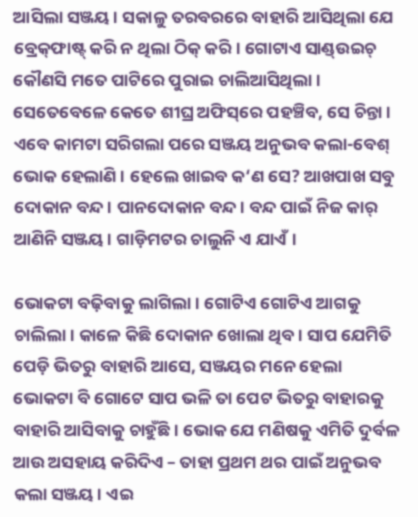ଆସିଲା ସଞ୍ଜୟ। ସକାଳୁ ତରବରରେ ବାହାରି ଆସିଥିଲା ଯେ ବ୍ରେକ୍‌ଫାଷ୍ଟ୍‌ କରି ନ ଥିଲା ଠିକ୍‌ କରି। ଗୋଟାଏ ସାଣ୍ଡ୍‌ଉଇଚ୍‌ କୌଣସି ମତେ ପାଟିରେ ପୁରାଇ ଚାଲିଆସିଥିଲା। ସେତେବେଳେ କେତେ ଶୀଘ୍ର ଅଫିସ୍‌ରେ ପହଞ୍ଚିବ, ସେ ଚିନ୍ତା। ଏବେ କାମଟା ସରିଗଲା ପରେ ସଞ୍ଜୟ ଅନୁଭବ କଲା-ବେଶ୍ ଭୋକ ହେଲାଣି। ହେଲେ ଖାଇବ କ‘ଣ ସେ? ଆଖପାଖ ସବୁ ଦୋକାନ ବନ୍ଦ। ପାନଦୋକାନ ବନ୍ଦ। ବନ୍ଦ ପାଇଁ ନିଜ କାର୍‌ ଆଣିନି ସଞ୍ଜୟ। ଗାଡ଼ିମଟର ଚାଲୁନି ଏ ଯାଏଁ।

ଭୋକଟା ବଢ଼ିବାକୁ ଲାଗିଲା। ଗୋଟିଏ ଗୋଟିଏ ଆଗକୁ ଚାଲିଲା। କାଳେ କିଛି ଦୋକାନ ଖୋଲା ଥିବ। ସାପ ଯେମିତି ପେଡ଼ି ଭିତରୁ ବାହାରି ଆସେ, ସଞ୍ଜୟର ମନେ ହେଲା ଭୋକଟା ବି ଗୋଟେ ସାପ ଭଳି ତା ପେଟ ଭିତରୁ ବାହାରକୁ ବାହାରି ଆସିବାକୁ ଚାହୁଁଛି। ଭୋକ ଯେ ମଣିଷକୁ ଏମିତି ଦୁର୍ବଳ ଆଉ ଅସହାୟ କରିଦିଏ – ତାହା ପ୍ରଥମ ଥର ପାଇଁ ଅନୁଭବ କଲା ସଞ୍ଜୟ। ଏଇ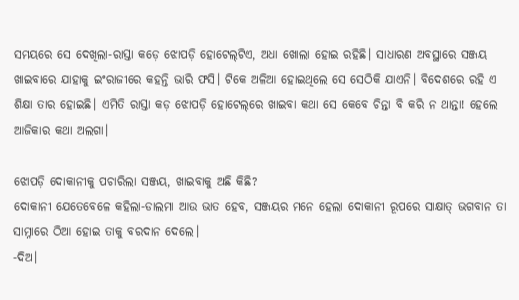ସମୟରେ ସେ ଦେଖିଲା-ରାସ୍ତା କଡ଼େ ଝୋପଡ଼ି ହୋଟେଲ୍‌ଟିଏ, ଅଧା ଖୋଲା ହୋଇ ରହିଛି। ସାଧାରଣ ଅବସ୍ଥାରେ ସଞ୍ଜୟ ଖାଇବାରେ ଯାହାକୁ ଇଂରାଜୀରେ କହନ୍ତି ଭାରି ଫସି। ଟିକେ ଅଳିଆ ହୋଇଥିଲେ ସେ ସେଠିକି ଯାଏନି। ବିଦେଶରେ ରହି ଏ ଶିକ୍ଷା ତାର ହୋଇଛି। ଏମିତି ରାସ୍ତା କଡ଼ ଝୋପଡ଼ି ହୋଟେଲ୍‌ରେ ଖାଇବା କଥା ସେ କେବେ ଚିନ୍ତା ବି କରି ନ ଥାନ୍ତା! ହେଲେ ଆଜିକାର କଥା ଅଲଗା।

ଝୋପଡ଼ି ଦୋକାନୀକୁ ପଚାରିଲା ସଞ୍ଜୟ, ଖାଇବାକୁ ଅଛି କିଛି?
ଦୋକାନୀ ଯେତେବେଳେ କହିଲା-ଡାଲମା ଆଉ ଭାତ ହେବ, ସଞ୍ଜୟର ମନେ ହେଲା ଦୋକାନୀ ରୂପରେ ସାକ୍ଷାତ୍‌ ଭଗବାନ ତା ସାମ୍ନାରେ ଠିଆ ହୋଇ ତାକୁ ବରଦାନ ଦେଲେ।
-ଦିଅ।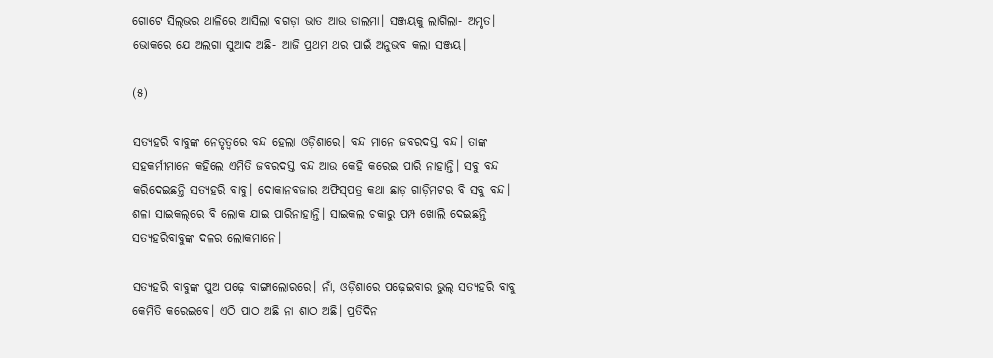ଗୋଟେ ସିଲ୍‌ଭର ଥାଳିରେ ଆସିଲା ବଗଡ଼ା ଭାତ ଆଉ ଡାଲମା। ସଞ୍ଜୟକୁ ଲାଗିଲା- ଅମୃତ। ଭୋକରେ ଯେ ଅଲଗା ସୁଆଦ ଅଛି- ଆଜି ପ୍ରଥମ ଥର ପାଇଁ ଅନୁଭବ କଲା ସଞ୍ଜୟ।

(୫)

ସତ୍ୟହରି ବାବୁଙ୍କ ନେତୃତ୍ବରେ ବନ୍ଦ ହେଲା ଓଡ଼ିଶାରେ। ବନ୍ଦ ମାନେ ଜବରଦସ୍ତ ବନ୍ଦ। ତାଙ୍କ ସହକର୍ମୀମାନେ କହିଲେ ଏମିତି ଜବରଦସ୍ତ ବନ୍ଦ ଆଉ କେହି କରେଇ ପାରି ନାହାନ୍ତି। ସବୁ ବନ୍ଦ କରିଦେଇଛନ୍ତି ସତ୍ୟହରି ବାବୁ। ଦୋକାନବଜାର ଅଫିସ୍‌ପତ୍ର କଥା ଛାଡ଼ ଗାଡ଼ିମଟର ବି ସବୁ ବନ୍ଦ। ଶଳା ସାଇକଲ୍‌ରେ ବି ଲୋକ ଯାଇ ପାରିନାହାନ୍ତି। ସାଇକଲ ଚକାରୁ ପମ୍ପ ଖୋଲି ଦେଇଛନ୍ତି ସତ୍ୟହରିବାବୁଙ୍କ ଦଳର ଲୋକମାନେ।

ସତ୍ୟହରି ବାବୁଙ୍କ ପୁଅ ପଢ଼େ ବାଙ୍ଗାଲୋରରେ। ନାଁ, ଓଡ଼ିଶାରେ ପଢ଼େଇବାର ଭୁଲ୍‌ ସତ୍ୟହରି ବାବୁ କେମିତି କରେଇବେ। ଏଠି ପାଠ ଅଛି ନା ଶାଠ ଅଛି। ପ୍ରତିଦିନ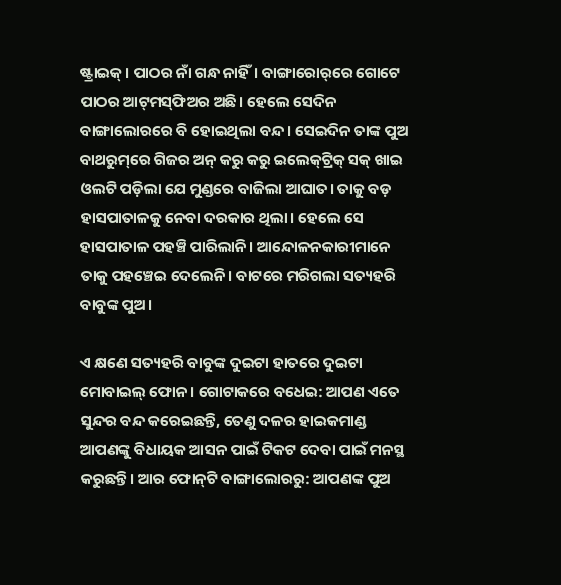ଷ୍ଟ୍ରାଇକ୍‌। ପାଠର ନାଁ ଗନ୍ଧ ନାହିଁ। ବାଙ୍ଗାରୋର୍‌ରେ ଗୋଟେ ପାଠର ଆଟ୍‌ମସ୍‌ଫିଅର ଅଛି। ହେଲେ ସେଦିନ ବାଙ୍ଗାଲୋରରେ ବି ହୋଇଥିଲା ବନ୍ଦ। ସେଇଦିନ ତାଙ୍କ ପୁଅ ବାଥରୁମ୍‌ରେ ଗିଜର ଅନ୍‌ କରୁ କରୁ ଇଲେକ୍‌ଟ୍ରିକ୍‌ ସକ୍‌ ଖାଇ ଓଲଟି ପଡ଼ିଲା ଯେ ମୁଣ୍ଡରେ ବାଜିଲା ଆଘାତ। ତାକୁ ବଡ଼ ହାସପାତାଳକୁ ନେବା ଦରକାର ଥିଲା। ହେଲେ ସେ ହାସପାତାଳ ପହଞ୍ଚି ପାରିଲାନି। ଆନ୍ଦୋଳନକାରୀମାନେ ତାକୁ ପହଞ୍ଚେଇ ଦେଲେନି। ବାଟରେ ମରିଗଲା ସତ୍ୟହରି ବାବୁଙ୍କ ପୁଅ।

ଏ କ୍ଷଣେ ସତ୍ୟହରି ବାବୁଙ୍କ ଦୁଇଟା ହାତରେ ଦୁଇଟା ମୋବାଇଲ୍‌ ଫୋନ। ଗୋଟାକରେ ବଧେଇ: ଆପଣ ଏତେ ସୁନ୍ଦର ବନ୍ଦ କରେଇଛନ୍ତି, ତେଣୁ ଦଳର ହାଇକମାଣ୍ଡ ଆପଣଙ୍କୁ ବିଧାୟକ ଆସନ ପାଇଁ ଟିକଟ ଦେବା ପାଇଁ ମନସ୍ଥ କରୁଛନ୍ତି। ଆର ଫୋନ୍‌ଟି ବାଙ୍ଗାଲୋରରୁ: ଆପଣଙ୍କ ପୁଅ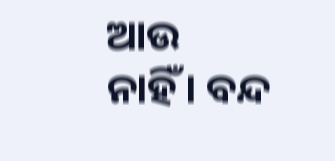ଆଉ ନାହିଁ। ବନ୍ଦ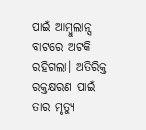ପାଇଁ ଆମ୍ବୁଲାନ୍ସ ବାଟରେ ଅଟକି ରହିଗଲା। ଅତିରିକ୍ତ ରକ୍ତକ୍ଷରଣ ପାଇଁ ତାର ମୃତ୍ୟୁ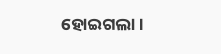ହୋଇଗଲା।